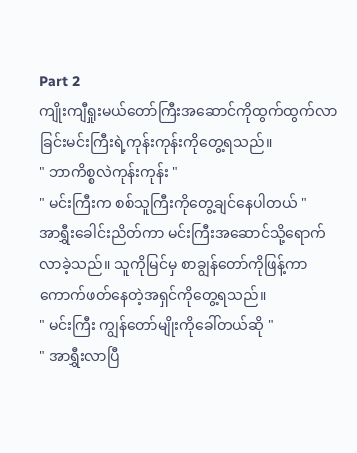Part 2
ကျိုးကျီရှုးမယ်တော်ကြီးအဆောင်ကိုထွက်ထွက်လာခြင်းမင်းကြီးရဲ့ကုန်းကုန်းကိုတွေ့ရသည်။
" ဘာကိစ္စလဲကုန်းကုန်း "
" မင်းကြီးက စစ်သူကြီးကိုတွေ့ချင်နေပါတယ် "
အာရွှီးခေါင်းညိတ်ကာ မင်းကြီးအဆောင်သို့ရောက်လာခဲ့သည်။ သူကိုမြင်မှ စာချွန်တော်ကိုဖြန့်ကာကောက်ဖတ်နေတဲ့အရှင်ကိုတွေ့ရသည်။
" မင်းကြီး ကျွန်တော်မျိုးကိုခေါ်တယ်ဆို "
" အာရွှီးလာပြီ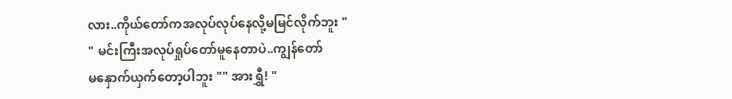လား..ကိုယ်တော်ကအလုပ်လုပ်နေလို့မမြင်လိုက်ဘူး "
" မင်းကြီးအလုပ်ရှုပ်တော်မူနေတာပဲ..ကျွန်တော်
မနှောက်ယှက်တော့ပါဘူး "" အားရွှီ! "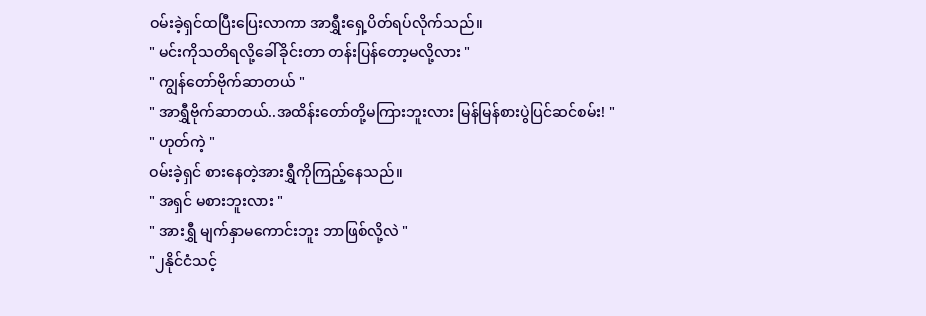ဝမ်းခဲ့ရှင်ထပြီးပြေးလာကာ အာရွှီးရှေ့ပိတ်ရပ်လိုက်သည်။
" မင်းကိုသတိရလို့ခေါ်ခိုင်းတာ တန်းပြန်တော့မလို့လား "
" ကျွန်တော်ဗိုက်ဆာတယ် "
" အာရွှီဗိုက်ဆာတယ်..အထိန်းတော်တို့မကြားဘူးလား မြန်မြန်စားပွဲပြင်ဆင်စမ်း! "
" ဟုတ်ကဲ့ "
ဝမ်းခဲ့ရှင် စားနေတဲ့အားရွှီကိုကြည့်နေသည်။
" အရှင် မစားဘူးလား "
" အားရွှီ မျက်နှာမကောင်းဘူး ဘာဖြစ်လို့လဲ "
"၂နိုင်ငံသင့်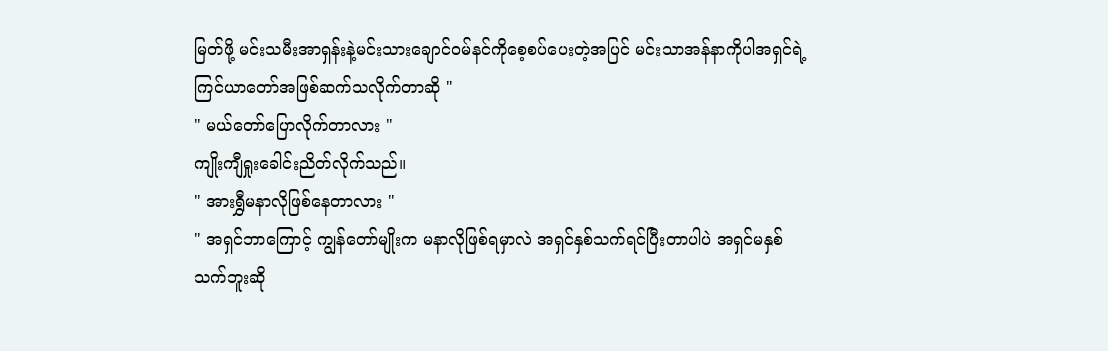မြတ်ဖို့ မင်းသမီးအာရှန်းနဲ့မင်းသားချောင်ဝမ်နင်ကိုစေ့စပ်ပေးတဲ့အပြင် မင်းသာအန်နာကိုပါအရှင်ရဲ့ကြင်ယာတော်အဖြစ်ဆက်သလိုက်တာဆို "
" မယ်တော်ပြောလိုက်တာလား "
ကျိုးကျီရှုးခေါင်းညိတ်လိုက်သည်။
" အားရွှီမနာလိုဖြစ်နေတာလား "
" အရှင်ဘာကြောင့် ကျွန်တော်မျိုးက မနာလိုဖြစ်ရမှာလဲ အရှင်နှစ်သက်ရင်ပြီးတာပါပဲ အရှင်မနှစ်သက်ဘူးဆို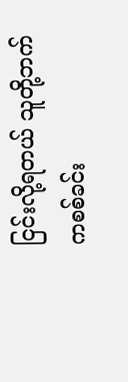ငြင်းလို့ရတယ် သူတို့ဘက်ကစစ်ခင်း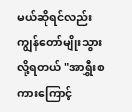မယ်ဆိုရင်လည်းကျွန်တော်မျိုးသွားလို့ရတယ် "အာရွှီးစကားကြောင့်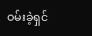ဝမ်းခဲ့ရှင်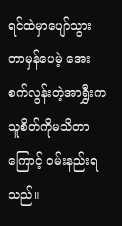ရင်ထဲမှာပျော်သွားတာမှန်ပေမဲ့ အေးစက်လွန်းတဲ့အာရွှီးက သူစိတ်ကိုမသိတာကြောင့် ဝမ်းနည်းရသည်။